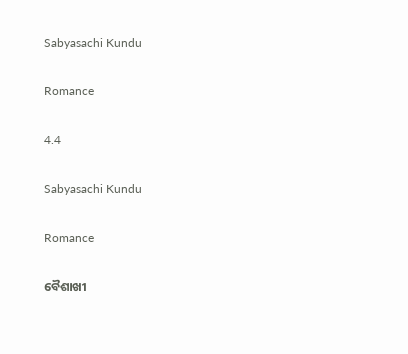Sabyasachi Kundu

Romance

4.4

Sabyasachi Kundu

Romance

ବୈଶାଖୀ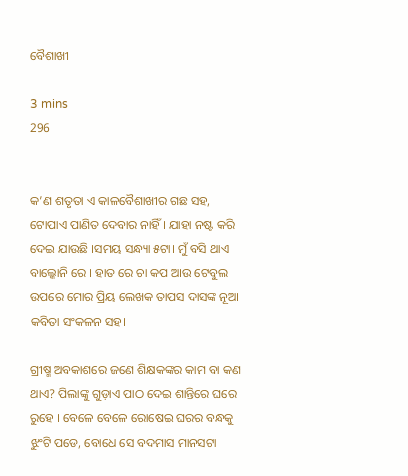ବୈଶାଖୀ

3 mins
296


କ’ଣ ଶତୃତା ଏ କାଳବୈଶାଖୀର ଗଛ ସହ, ଟୋପାଏ ପାଣିତ ଦେବାର ନାହିଁ । ଯାହା ନଷ୍ଟ କରି ଦେଇ ଯାଉଛି ।ସମୟ ସନ୍ଧ୍ୟା ୫ଟା। ମୁଁ ବସି ଥାଏ ବାଲ୍କୋନି ରେ । ହାତ ରେ ଚା କପ ଆଉ ଟେବୁଲ ଉପରେ ମୋର ପ୍ରିୟ ଲେଖକ ତାପସ ଦାସଙ୍କ ନୂଆ କବିତା ସଂକଳନ ସହ।

ଗ୍ରୀଷ୍ମ ଅବକାଶରେ ଜଣେ ଶିକ୍ଷକଙ୍କର କାମ ବା କଣ ଥାଏ? ପିଲାଙ୍କୁ ଗୁଡ଼ାଏ ପାଠ ଦେଇ ଶାନ୍ତିରେ ଘରେ ରୁହେ । ବେଳେ ବେଳେ ରୋଷେଇ ଘରର ବନ୍ଧକୁ ଝୁଂଟି ପଡେ, ବୋଧେ ସେ ବଦମାସ ମାନସଟା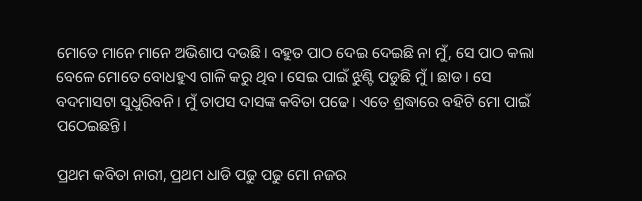ମୋତେ ମାନେ ମାନେ ଅଭିଶାପ ଦଉଛି। ବହୁତ ପାଠ ଦେଇ ଦେଇଛି ନା ମୁଁ, ସେ ପାଠ କଲା ବେଳେ ମୋତେ ବୋଧହୁଏ ଗାଳି କରୁ ଥିବ। ସେଇ ପାଇଁ ଝୁଣ୍ଟି ପଡୁଛି ମୁଁ । ଛାଡ। ସେ ବଦମାସଟା ସୁଧୁରିବନି। ମୁଁ ତାପସ ଦାସଙ୍କ କବିତା ପଢେ। ଏତେ ଶ୍ରଦ୍ଧାରେ ବହିଟି ମୋ ପାଇଁ ପଠେଇଛନ୍ତି।

ପ୍ରଥମ କବିତା ନାରୀ, ପ୍ରଥମ ଧାଡି ପଢୁ ପଢୁ ମୋ ନଜର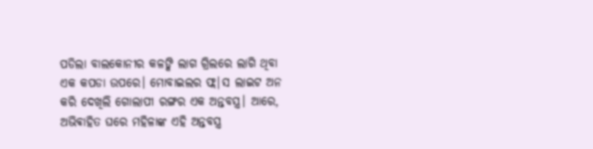ପଡିଲା ବାଲକୋନୀର କଳଙ୍କି ଲାଗ ଗ୍ରିଲରେ ଲାଗି ଥିବା ଏକ କପଡା ଉପରେ। ମୋବାଇଲର ଫ୍ଲ|ସ ଲାଇଟ ଅନ କରି ଦେଖିଲି ଗୋଲାପୀ ରଙ୍ଗର ଏକ ଅନ୍ତବସ୍ତ୍ର। ଆରେ, ଅଭିଵାହିତ ଘରେ ମହିଳାଙ୍କ ଏହି ଅନ୍ତବସ୍ତ୍ର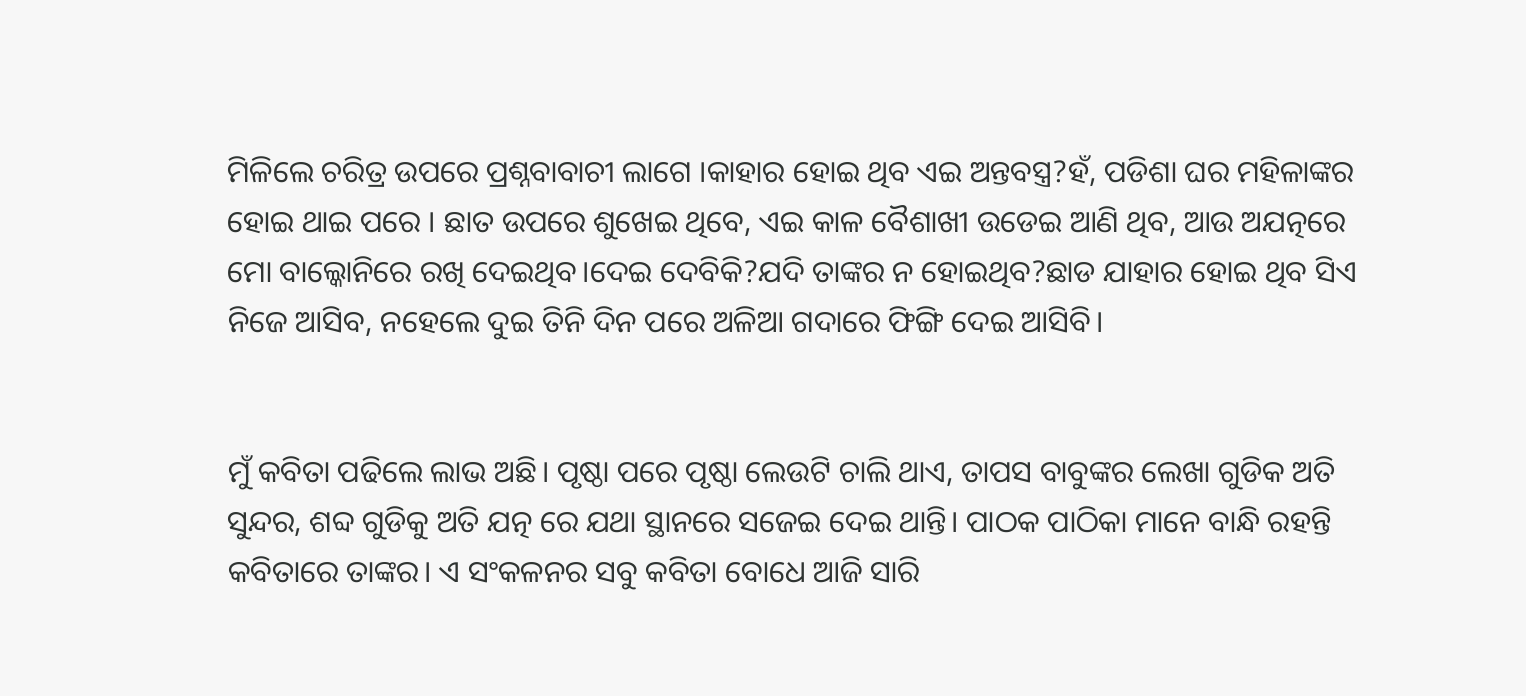ମିଳିଲେ ଚରିତ୍ର ଉପରେ ପ୍ରଶ୍ନବାବାଚୀ ଲାଗେ ।କାହାର ହୋଇ ଥିବ ଏଇ ଅନ୍ତବସ୍ତ୍ର?ହଁ, ପଡିଶା ଘର ମହିଳାଙ୍କର ହୋଇ ଥାଇ ପରେ । ଛାତ ଉପରେ ଶୁଖେଇ ଥିବେ, ଏଇ କାଳ ବୈଶାଖୀ ଉଡେଇ ଆଣି ଥିବ, ଆଉ ଅଯତ୍ନରେ ମୋ ବାଲ୍କୋନିରେ ରଖି ଦେଇଥିବ।ଦେଇ ଦେବିକି?ଯଦି ତାଙ୍କର ନ ହୋଇଥିବ?ଛାଡ ଯାହାର ହୋଇ ଥିବ ସିଏ ନିଜେ ଆସିବ, ନହେଲେ ଦୁଇ ତିନି ଦିନ ପରେ ଅଳିଆ ଗଦାରେ ଫିଙ୍ଗି ଦେଇ ଆସିବି।


ମୁଁ କବିତା ପଢିଲେ ଲାଭ ଅଛି। ପୃଷ୍ଠା ପରେ ପୃଷ୍ଠା ଲେଉଟି ଚାଲି ଥାଏ, ତାପସ ବାବୁଙ୍କର ଲେଖା ଗୁଡିକ ଅତି ସୁନ୍ଦର, ଶବ୍ଦ ଗୁଡିକୁ ଅତି ଯତ୍ନ ରେ ଯଥା ସ୍ଥାନରେ ସଜେଇ ଦେଇ ଥାନ୍ତି। ପାଠକ ପାଠିକା ମାନେ ବାନ୍ଧି ରହନ୍ତି କବିତାରେ ତାଙ୍କର। ଏ ସଂକଳନର ସବୁ କବିତା ବୋଧେ ଆଜି ସାରି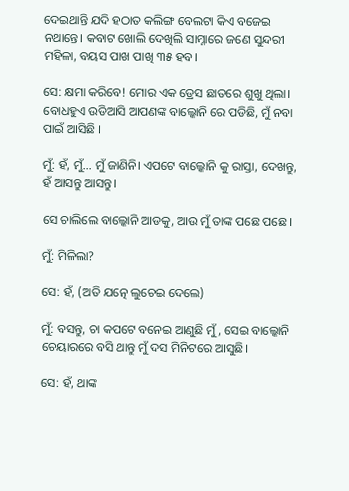ଦେଇଥାନ୍ତି ଯଦି ହଠାତ କଲିଙ୍ଗ ବେଲଟା କିଏ ବଜେଇ ନଥାନ୍ତେ। କବାଟ ଖୋଲି ଦେଖିଲି ସାମ୍ନାରେ ଜଣେ ସୁନ୍ଦରୀ ମହିଳା, ବୟସ ପାଖ ପାଖି ୩୫ ହବ।

ସେ: କ୍ଷମା କରିବେ! ମୋର ଏକ ଡ୍ରେସ ଛାତରେ ଶୁଖୁ ଥିଲା। ବୋଧହୁଏ ଉଡିଆସି ଆପଣଙ୍କ ବାଲ୍କୋନି ରେ ପଡିଛି, ମୁଁ ନବା ପାଇଁ ଆସିଛି ।

ମୁଁ: ହଁ, ମୁଁ… ମୁଁ ଜାଣିନି। ଏପଟେ ବାଲ୍କୋନି କୁ ରାସ୍ତା, ଦେଖନ୍ତୁ, ହଁ ଆସନ୍ତୁ ଆସନ୍ତୁ।

ସେ ଚାଲିଲେ ବାଲ୍କୋନି ଆଡକୁ, ଆଉ ମୁଁ ତାଙ୍କ ପଛେ ପଛେ ।

ମୁଁ: ମିଳିଲା?

ସେ: ହଁ, (ଅତି ଯତ୍ନେ ଲୁଚେଇ ଦେଲେ)

ମୁଁ: ବସନ୍ତୁ, ଚା କପଟେ ବନେଇ ଆଣୁଛି ମୁଁ, ସେଇ ବାଲ୍କୋନି ଚେୟାରରେ ବସି ଥାନ୍ତୁ ମୁଁ ଦସ ମିନିଟରେ ଆସୁଛି।

ସେ: ହଁ, ଥାଙ୍କ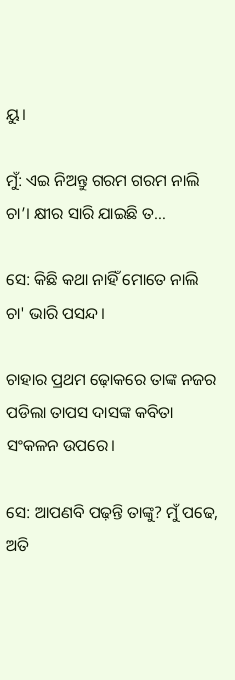ୟୁ।

ମୁଁ: ଏଇ ନିଅନ୍ତୁ ଗରମ ଗରମ ନାଲି ଚା’। କ୍ଷୀର ସାରି ଯାଇଛି ତ…

ସେ: କିଛି କଥା ନାହିଁ ମୋତେ ନାଲି ଚା' ଭାରି ପସନ୍ଦ।

ଚାହାର ପ୍ରଥମ ଢ଼ୋକରେ ତାଙ୍କ ନଜର ପଡିଲା ତାପସ ଦାସଙ୍କ କବିତା ସଂକଳନ ଉପରେ।

ସେ: ଆପଣବି ପଢ଼ନ୍ତି ତାଙ୍କୁ? ମୁଁ ପଢେ, ଅତି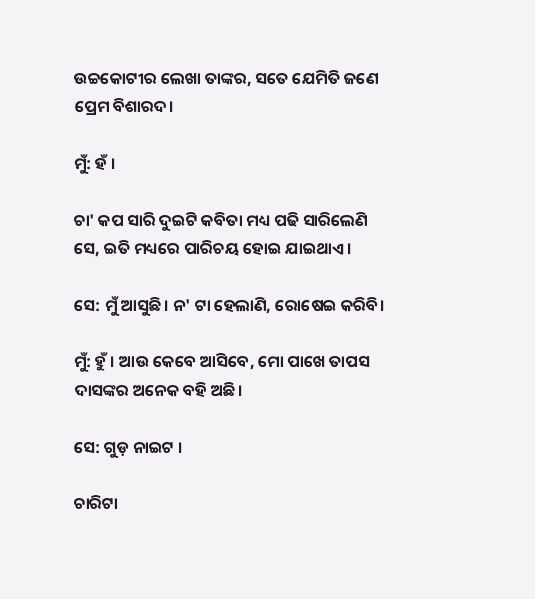ଉଚ୍ଚକୋଟୀର ଲେଖା ତାଙ୍କର, ସତେ ଯେମିତି ଜଣେ ପ୍ରେମ ବିଶାରଦ।

ମୁଁ: ହଁ ।

ଚା' କପ ସାରି ଦୁଇଟି କବିତା ମଧ୍ୟ ପଢି ସାରିଲେଣି ସେ, ଇତି ମଧ୍ୟରେ ପାରିଚୟ ହୋଇ ଯାଇଥାଏ।

ସେ: ମୁଁ ଆସୁଛି। ନ' ଟା ହେଲାଣି, ରୋଷେଇ କରିବି।

ମୁଁ: ହୁଁ । ଆଉ କେବେ ଆସିବେ, ମୋ ପାଖେ ତାପସ ଦାସଙ୍କର ଅନେକ ବହି ଅଛି।

ସେ: ଗୁଡ଼ ନାଇଟ ।

ଚାରିଟା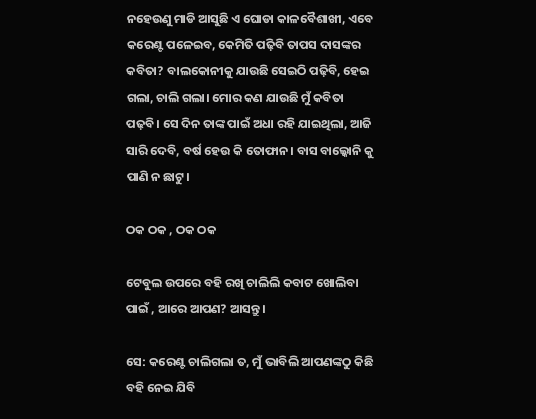ନହେଉଣୁ ମାଡି ଆସୁଛି ଏ ଘୋଡା କାଳବୈଶାଖୀ, ଏବେ କରେଣ୍ଟ ପଳେଇବ, କେମିତି ପଢ଼ିବି ତାପସ ଦାସଙ୍କର କବିତା? ବାଲକୋନୀକୁ ଯାଉଛି ସେଇଠି ପଢ଼ିବି, ହେଇ ଗଲା, ଚାଲି ଗଲା। ମୋର କଣ ଯାଉଛି ମୁଁ କବିତା ପଢ଼ବି। ସେ ଦିନ ତାଙ୍କ ପାଇଁ ଅଧା ରହି ଯାଇଥିଲା, ଆଜି ସାରି ଦେବି, ବର୍ଷ ହେଉ କି ତୋଫାନ। ବାସ ବାଲ୍କୋନି କୁ ପାଣି ନ ଛାଟୁ।

ଠକ ଠକ , ଠକ ଠକ

ଟେବୁଲ ଉପରେ ବହି ରଖି ଚାଲିଲି କବାଟ ଖୋଲିବା ପାଇଁ , ଆରେ ଆପଣ? ଆସନ୍ତୁ ।

ସେ: କରେଣ୍ଟ ଚାଲିଗଲା ତ, ମୁଁ ଭାବିଲି ଆପଣଙ୍କଠୁ କିଛି ବହି ନେଇ ଯିବି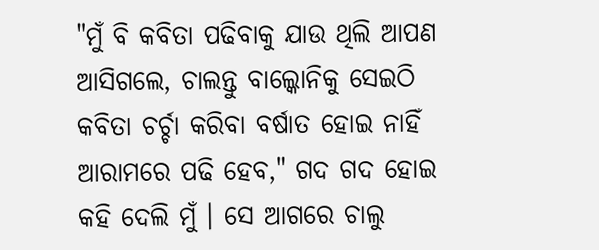"ମୁଁ ବି କବିତା ପଢିବାକୁ ଯାଉ ଥିଲି ଆପଣ ଆସିଗଲେ, ଚାଲନ୍ତୁ ବାଲ୍କୋନିକୁ ସେଇଠି କବିତା ଚର୍ଚ୍ଚା କରିବା ବର୍ଷାତ ହୋଇ ନାହିଁ ଆରାମରେ ପଢି ହେବ," ଗଦ ଗଦ ହୋଇ କହି ଦେଲି ମୁଁ । ସେ ଆଗରେ ଚାଲୁ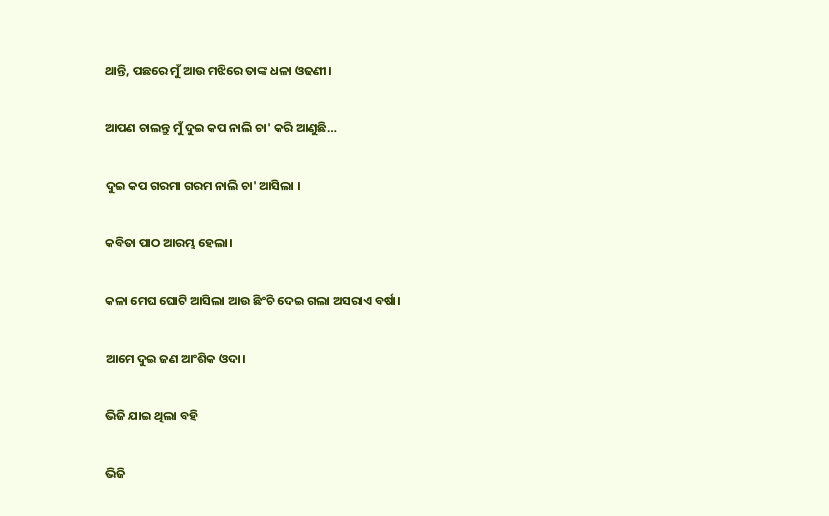ଥାନ୍ତି, ପଛରେ ମୁଁ ଆଉ ମଝିରେ ତାଙ୍କ ଧଳା ଓଢଣୀ।

ଆପଣ ଚାଲନ୍ତୁ ମୁଁ ଦୁଇ କପ ନାଲି ଚା' କରି ଆଣୁଛି…

ଦୁଇ କପ ଗରମା ଗରମ ନାଲି ଚା' ଆସିଲା ।

କବିତା ପାଠ ଆରମ୍ଭ ହେଲା।

କଳା ମେଘ ଘୋଟି ଆସିଲା ଆଉ ଛିଂଚି ଦେଇ ଗଲା ଅସରାଏ ବର୍ଷା।

ଆମେ ଦୁଇ ଜଣ ଆଂଶିକ ଓଦା।

ଭିଜି ଯାଇ ଥିଲା ବହି

ଭିଜି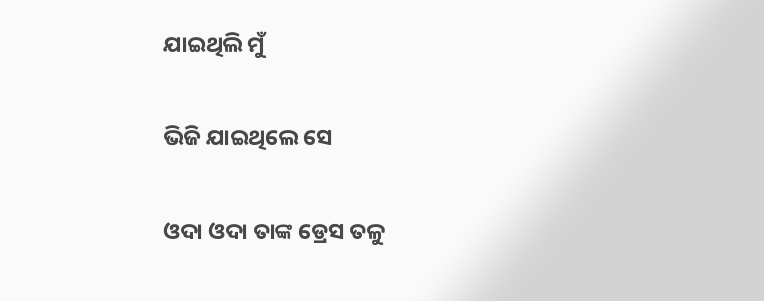ଯାଇଥିଲି ମୁଁ

ଭିଜି ଯାଇଥିଲେ ସେ

ଓଦା ଓଦା ତାଙ୍କ ଡ୍ରେସ ତଳୁ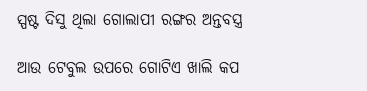ସ୍ପଷ୍ଟ ଦିସୁ ଥିଲା ଗୋଲାପୀ ରଙ୍ଗର ଅନ୍ତବସ୍ତ୍ର

ଆଉ ଟେବୁଲ ଉପରେ ଗୋଟିଏ ଖାଲି କପ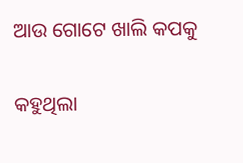ଆଉ ଗୋଟେ ଖାଲି କପକୁ

କହୁଥିଲା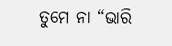ତୁମେ ନା “ଭାରି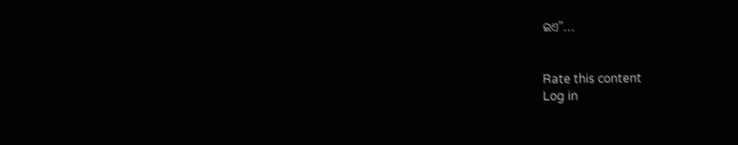ଇଏ”...


Rate this content
Log in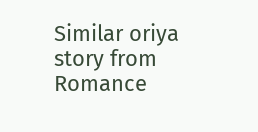Similar oriya story from Romance